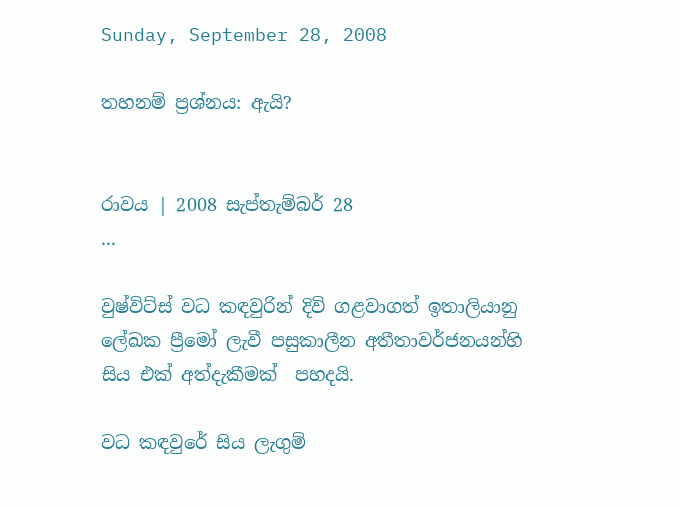Sunday, September 28, 2008

තහනම් ප්‍රශ්නය: ඇයි?


රාවය | 2008 සැප්තැම්බර් 28
...

වුෂ්විට්ස් වධ කඳවුරින් දිවි ගළවාගත් ඉතාලියානු ලේඛක ප්‍රීමෝ ලැවී පසුකාලීන අතීතාවර්ජනයන්හි සිය එක් අත්දැකීමක්  පහදයි.

වධ කඳවුරේ සිය ලැගුම්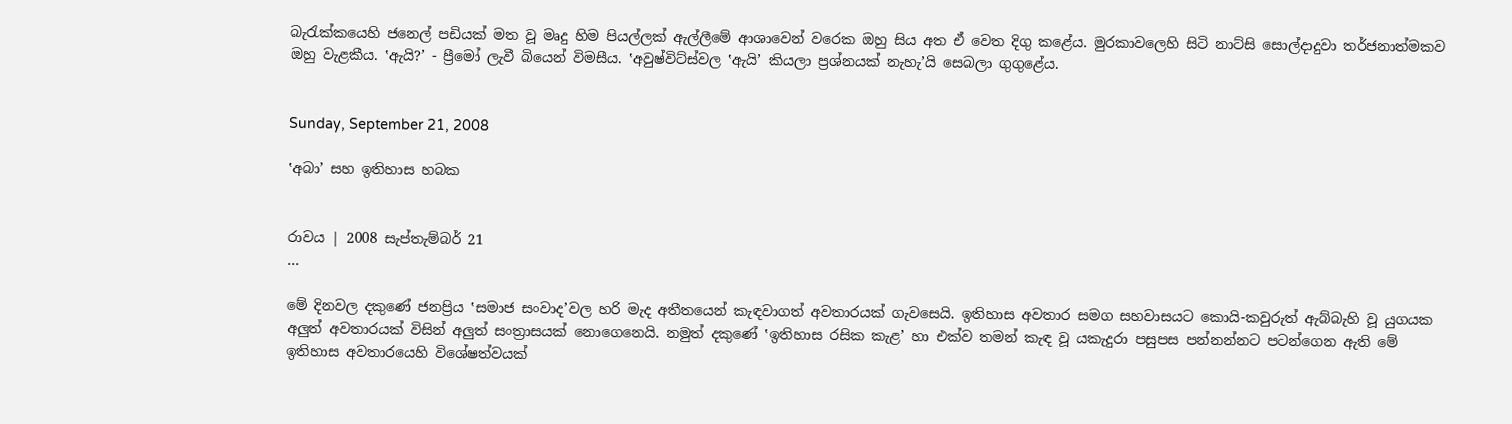බැරැක්කයෙහි ජනෙල් පඩියක් මත වූ මෘදු හිම පියල්ලක් ඇල්ලීමේ ආශාවෙන් වරෙක ඔහු සිය අත ඒ වෙත දිගු කළේය. මුරකාවලෙහි සිටි නාට්සි සොල්දාදුවා තර්ජනාත්මකව ඔහු වැළකීය. ‛ඇයි?’ - ප්‍රීමෝ ලැවී බියෙන් විමසීය. ‛අවුෂ්විට්ස්වල ‛ඇයි’ කියලා ප්‍රශ්නයක් නැහැ’යි සෙබලා ගුගුළේය.


Sunday, September 21, 2008

‛අබා’ සහ ඉතිහාස හබක


රාවය | 2008 සැප්තැම්බර් 21
...

මේ දිනවල දකුණේ ජනප්‍රිය ‛සමාජ සංවාද’වල හරි මැද අතීතයෙන් කැඳවාගත් අවතාරයක් ගැවසෙයි. ඉතිහාස අවතාර සමග සහවාසයට කොයි-කවුරුත් ඇබ්බැහි වූ යුගයක අලුත් අවතාරයක් විසින් අලුත් සංත්‍රාසයක් නොගෙනෙයි. නමුත් දකුණේ ‛ඉතිහාස රසික කැළ’ හා එක්ව තමන් කැඳ වූ යකැදුරා පසුපස පන්නන්නට පටන්ගෙන ඇති මේ ඉතිහාස අවතාරයෙහි විශේෂත්වයක්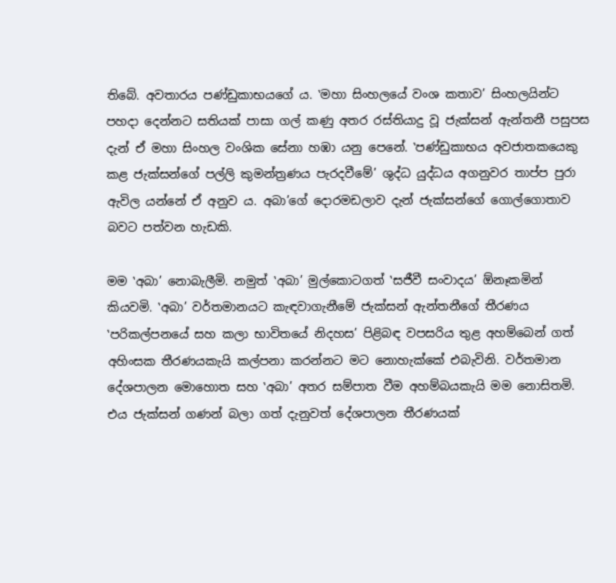තිබේ. අවතාරය පණ්ඩුකාභයගේ ය. ‛මහා සිංහලයේ වංශ කතාව’ සිංහලයින්ට පහදා දෙන්නට සතියක් පාසා ගල් කණු අතර රස්තියාදු වූ ජැක්සන් ඇන්තනී පසුපස දැන් ඒ මහා සිංහල වංශික සේනා හඹා යනු පෙනේ. ‛පණ්ඩුකාභය අවජාතකයෙකු කළ ජැක්සන්ගේ පල්ලි කුමන්ත්‍රණය පැරදවීමේ’ ශුද්ධ යුද්ධය අගනුවර තාප්ප පුරා ඇවිල යන්නේ ඒ අනුව ය. අබා’ගේ දොරමඩලාව දැන් ජැක්සන්ගේ ගොල්ගොතාව බවට පත්වන හැඩකි.

මම ‛අබා’ නොබැලීමි. නමුත් ‛අබා’ මුල්කොටගත් ‛සජීවී සංවාදය’ ඕනෑකමින් කියවමි. ‛අබා’ වර්තමානයට කැඳවාගැනීමේ ජැක්සන් ඇන්තනීගේ තීරණය ‛පරිකල්පනයේ සහ කලා භාවිතයේ නිදහස’ පිළිබඳ වපසරිය තුළ අහම්බෙන් ගත් අහිංසක තීරණයකැයි කල්පනා කරන්නට මට නොහැක්කේ එබැවිනි. වර්තමාන දේශපාලන මොහොත සහ ‛අබා’ අතර සම්පාත වීම අහම්බයකැයි මම නොසිතමි. එය ජැක්සන් ගණන් බලා ගත් දැනුවත් දේශපාලන තීරණයක්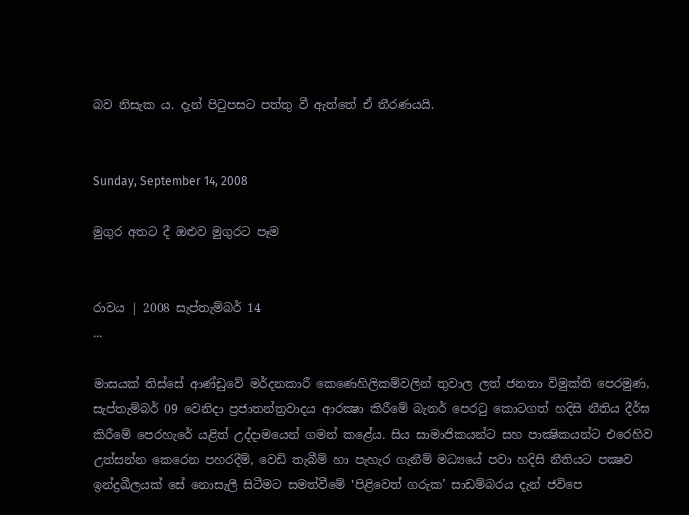බව නිසැක ය. දැන් පිටුපසට පත්තු වී ඇත්තේ ඒ තීරණයයි.


Sunday, September 14, 2008

මුගුර අතට දී ඔළුව මුගුරට පෑම


රාවය | 2008 සැප්තැම්බර් 14
...

මාසයක් තිස්සේ ආණ්ඩුවේ මර්දනකාරී කෙණෙහිලිකම්වලින් තුවාල ලත් ජනතා විමුක්ති පෙරමුණ, සැප්තැම්බර් 09 වෙනිදා ප්‍රජාතන්ත්‍රවාදය ආරක්‍ෂා කිරීමේ බැනර් පෙරටු කොටගත් හදිසි නීතිය දීර්ඝ කිරීමේ පෙරහැරේ යළිත් උද්දාමයෙන් ගමන් කළේය. සිය සාමාජිකයන්ට සහ පාක්‍ෂිකයන්ට එරෙහිව උත්සන්න කෙරෙන පහරදීම්, වෙඩි තැබීම් හා පැහැර ගැනීම් මධ්‍යයේ පවා හදිසි නීතියට පක්‍ෂව ඉන්ද්‍රඛීලයක් සේ නොසැලී සිටීමට සමත්වීමේ ‛පිළිවෙත් ගරුක’ සාඩම්බරය දැන් ජවිපෙ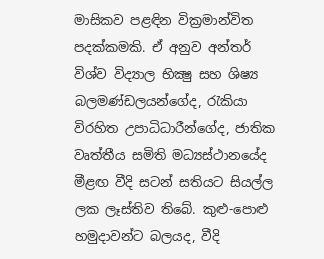මාසිකව පළඳින වික්‍රමාන්විත පදක්කමකි. ඒ අනුව අන්තර් විශ්ව විද්‍යාල භික්‍ෂු සහ ශිෂ්‍ය බලමණ්ඩලයන්ගේද, රැකියා විරහිත උපාධිධාරීන්ගේද, ජාතික වෘත්තීය සමිති මධ්‍යස්ථානයේද මීළඟ වීදි සටන් සතියට සියල්ල ලක ලෑස්තිව තිබේ. කුළු-පොළු හමුදාවන්ට බලයද, වීදි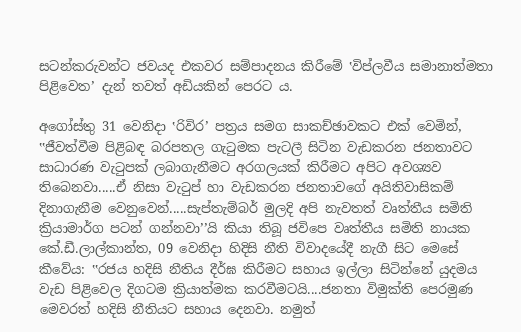සටන්කරුවන්ට ජවයද එකවර සම්පාදනය කිරීමේ ‛විප්ලවීය සමානාත්මතා පිළිවෙත’ දැන් තවත් අඩියකින් පෙරට ය.

අගෝස්තු 31 වෙනිදා ‛රිවිර’ පත්‍රය සමග සාකච්ඡාවකට එක් වෙමින්, ‛‛ජීවත්වීම පිළිබඳ බරපතල ගැටුමක පැටලී සිටින වැඩකරන ජනතාවට සාධාරණ වැටුපක් ලබාගැනීමට අරගලයක් කිරීමට අපිට අවශ්‍යව තිබෙනවා.....ඒ නිසා වැටුප් හා වැඩකරන ජනතාවගේ අයිතිවාසිකම් දිනාගැනීම වෙනුවෙන්.....සැප්තැම්බර් මුලදි අපි නැවතත් වෘත්තීය සමිති ක්‍රියාමාර්ග පටන් ගන්නවා’’යි කියා තිබූ ජවිපෙ වෘත්තීය සමිති නායක කේ.ඩී.ලාල්කාන්ත, 09 වෙනිදා හිදිසි නීති විවාදයේදී නැගී සිට මෙසේ කීවේය: ‛‛රජය හදිසි නීතිය දීර්ඝ කිරීමට සහාය ඉල්ලා සිටින්නේ යුදමය වැඩ පිළිවෙල දිගටම ක්‍රියාත්මක කරවීමටයි....ජනතා විමුක්ති පෙරමුණ මෙවරත් හදිසි නීතියට සහාය දෙනවා. නමුත්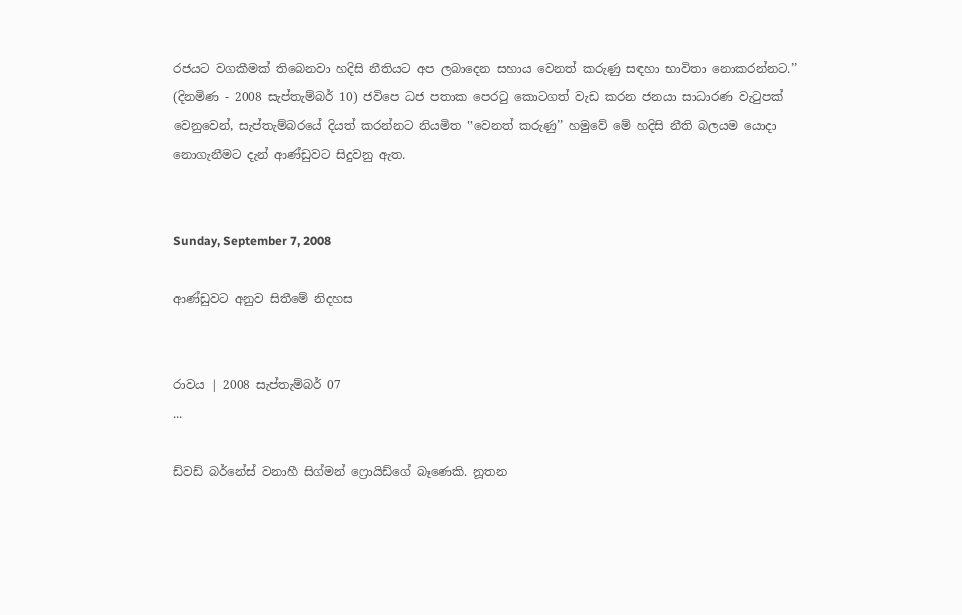රජයට වගකීමක් තිබෙනවා හදිසි නීතියට අප ලබාදෙන සහාය වෙනත් කරුණු සඳහා භාවිතා නොකරන්නට.’’ (දිනමිණ - 2008 සැප්තැම්බර් 10) ජවිපෙ ධජ පතාක පෙරටු කොටගත් වැඩ කරන ජනයා සාධාරණ වැටුපක් වෙනුවෙන්, සැප්තැම්බරයේ දියත් කරන්නට නියමිත ‛‛වෙනත් කරුණු’’ හමුවේ මේ හදිසි නීති බලයම යොදා නොගැනීමට දැන් ආණ්ඩුවට සිදුවනු ඇත.


Sunday, September 7, 2008

ආණ්ඩුවට අනුව සිතීමේ නිදහස


රාවය | 2008 සැප්තැම්බර් 07
...

ඩ්වඩ් බර්නේස් වනාහී සිග්මන් ෆ්‍රොයිඩ්ගේ බෑණෙකි. නූතන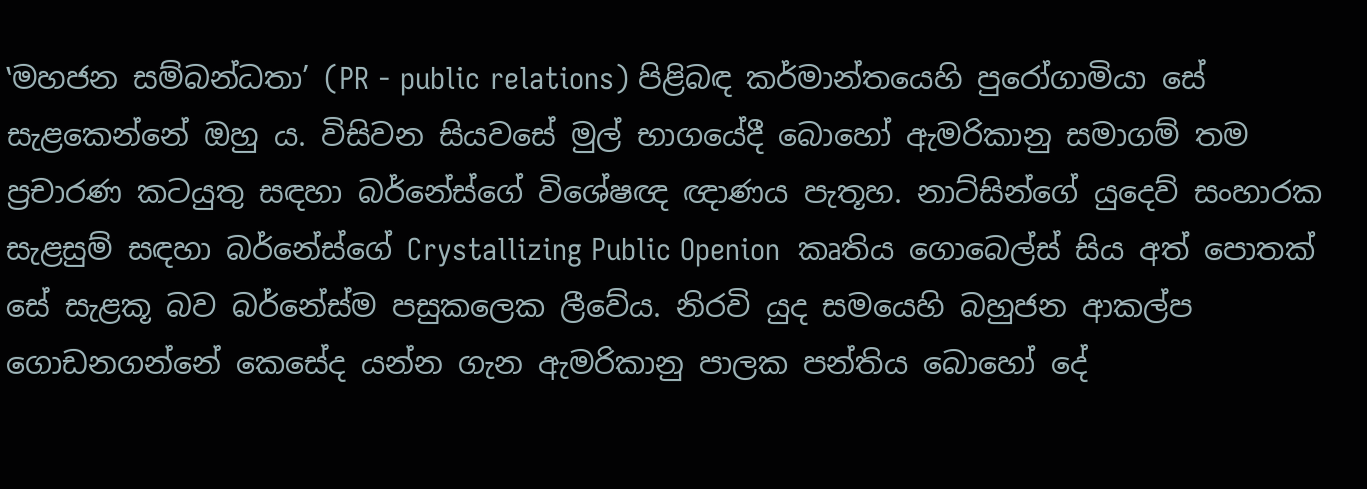‛මහජන සම්බන්ධතා’ (PR - public relations) පිළිබඳ කර්මාන්තයෙහි පුරෝගාමියා සේ සැළකෙන්නේ ඔහු ය. විසිවන සියවසේ මුල් භාගයේදී බොහෝ ඇමරිකානු සමාගම් තම ප්‍රචාරණ කටයුතු සඳහා බර්නේස්ගේ විශේෂඥ ඥාණය පැතූහ. නාට්සින්ගේ යුදෙව් සංහාරක සැළසුම් සඳහා බර්නේස්ගේ Crystallizing Public Openion  කෘතිය ගොබෙල්ස් සිය අත් පොතක් සේ සැළකූ බව බර්නේස්ම පසුකලෙක ලීවේය. නිරවි යුද සමයෙහි බහුජන ආකල්ප ගොඩනගන්නේ කෙසේද යන්න ගැන ඇමරිකානු පාලක පන්තිය බොහෝ දේ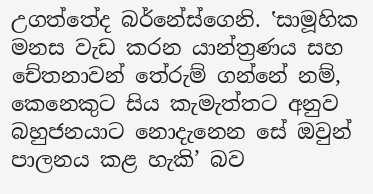උගත්තේද බර්නේස්ගෙනි. ‛සාමූහික මනස වැඩ කරන යාන්ත්‍රණය සහ චේතනාවන් තේරුම් ගන්නේ නම්, කෙනෙකුට සිය කැමැත්තට අනුව බහුජනයාට නොදැනෙන සේ ඔවුන් පාලනය කළ හැකි’ බව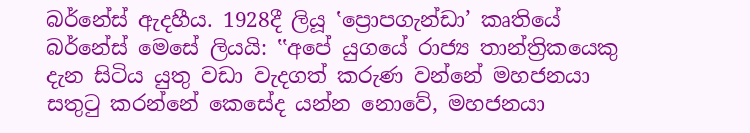බර්නේස් ඇදහීය. 1928දී ලියූ ‛ප්‍රොපගැන්ඩා’ කෘතියේ බර්නේස් මෙසේ ලියයි: ‛‛අපේ යුගයේ රාජ්‍ය තාන්ත්‍රිකයෙකු දැන සිටිය යුතු වඩා වැදගත් කරුණ වන්නේ මහජනයා සතුටු කරන්නේ කෙසේද යන්න නොවේ, මහජනයා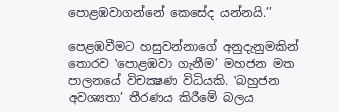පොළඹවාගන්නේ කෙසේද යන්නයි.’’

පෙළඹවීමට හසුවන්නාගේ අනුදැනුමකින් තොරව ‛පොළඹවා ගැනීම’ මහජන මත පාලනයේ විචක්‍ෂණ විධියකි. ‛බහුජන අවශ්‍යතා’ තීරණය කිරීමේ බලය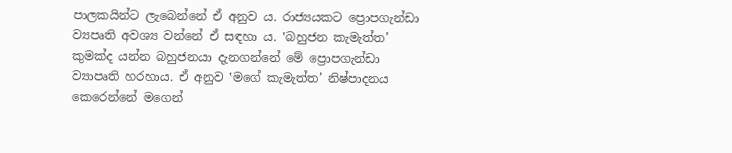පාලකයින්ට ලැබෙන්නේ ඒ අනුව ය. රාජ්‍යයකට ප්‍රොපගැන්ඩා ව්‍යපෘති අවශ්‍ය වන්නේ ඒ සඳහා ය. ‛බහුජන කැමැත්ත’ කුමක්ද යන්න බහුජනයා දැනගන්නේ මේ ප්‍රොපගැන්ඩා ව්‍යාපෘති හරහාය. ඒ අනුව ‛මගේ කැමැත්ත’ නිෂ්පාදනය කෙරෙන්නේ මගෙන්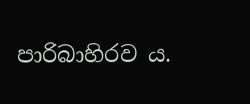පාරිබාහිරව ය.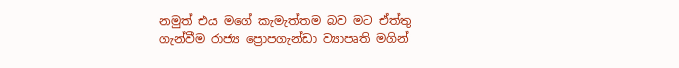නමුත් එය මගේ කැමැත්තම බව මට ඒත්තු ගැන්වීම රාජ්‍ය ප්‍රොපගැන්ඩා ව්‍යාපෘති මගින්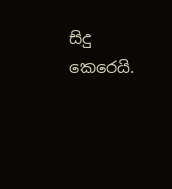සිදු කෙරෙයි.